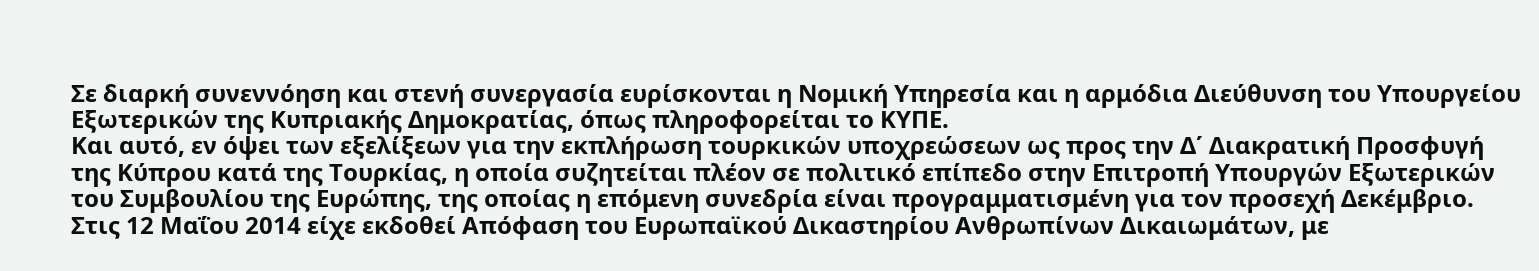Σε διαρκή συνεννόηση και στενή συνεργασία ευρίσκονται η Νομική Υπηρεσία και η αρμόδια Διεύθυνση του Υπουργείου Εξωτερικών της Κυπριακής Δημοκρατίας, όπως πληροφορείται το ΚΥΠΕ.
Και αυτό, εν όψει των εξελίξεων για την εκπλήρωση τουρκικών υποχρεώσεων ως προς την Δ΄ Διακρατική Προσφυγή της Κύπρου κατά της Τουρκίας, η οποία συζητείται πλέον σε πολιτικό επίπεδο στην Επιτροπή Υπουργών Εξωτερικών του Συμβουλίου της Ευρώπης, της οποίας η επόμενη συνεδρία είναι προγραμματισμένη για τον προσεχή Δεκέμβριο.
Στις 12 Μαΐου 2014 είχε εκδοθεί Απόφαση του Ευρωπαϊκού Δικαστηρίου Ανθρωπίνων Δικαιωμάτων, με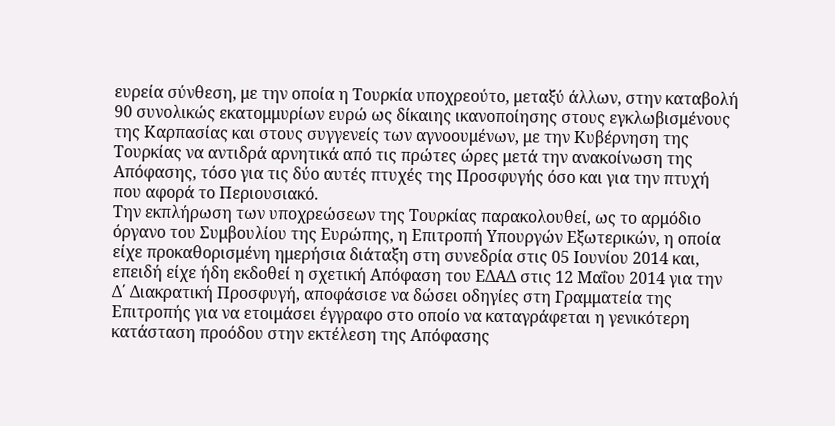ευρεία σύνθεση, με την οποία η Τουρκία υποχρεούτο, μεταξύ άλλων, στην καταβολή 90 συνολικώς εκατομμυρίων ευρώ ως δίκαιης ικανοποίησης στους εγκλωβισμένους της Καρπασίας και στους συγγενείς των αγνοουμένων, με την Κυβέρνηση της Τουρκίας να αντιδρά αρνητικά από τις πρώτες ώρες μετά την ανακοίνωση της Απόφασης, τόσο για τις δύο αυτές πτυχές της Προσφυγής όσο και για την πτυχή που αφορά το Περιουσιακό.
Την εκπλήρωση των υποχρεώσεων της Τουρκίας παρακολουθεί, ως το αρμόδιο όργανο του Συμβουλίου της Ευρώπης, η Επιτροπή Υπουργών Εξωτερικών, η οποία είχε προκαθορισμένη ημερήσια διάταξη στη συνεδρία στις 05 Ιουνίου 2014 και, επειδή είχε ήδη εκδοθεί η σχετική Απόφαση του ΕΔΑΔ στις 12 Μαΐου 2014 για την Δ΄ Διακρατική Προσφυγή, αποφάσισε να δώσει οδηγίες στη Γραμματεία της Επιτροπής για να ετοιμάσει έγγραφο στο οποίο να καταγράφεται η γενικότερη κατάσταση προόδου στην εκτέλεση της Απόφασης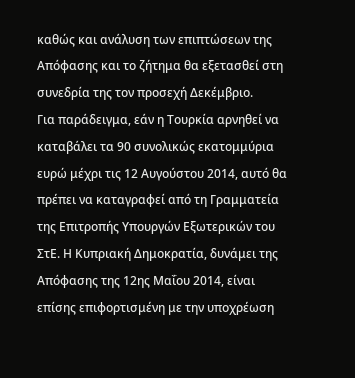καθώς και ανάλυση των επιπτώσεων της Απόφασης και το ζήτημα θα εξετασθεί στη συνεδρία της τον προσεχή Δεκέμβριο.
Για παράδειγμα, εάν η Τουρκία αρνηθεί να καταβάλει τα 90 συνολικώς εκατομμύρια ευρώ μέχρι τις 12 Αυγούστου 2014, αυτό θα πρέπει να καταγραφεί από τη Γραμματεία της Επιτροπής Υπουργών Εξωτερικών του ΣτΕ. Η Κυπριακή Δημοκρατία, δυνάμει της Απόφασης της 12ης Μαΐου 2014, είναι επίσης επιφορτισμένη με την υποχρέωση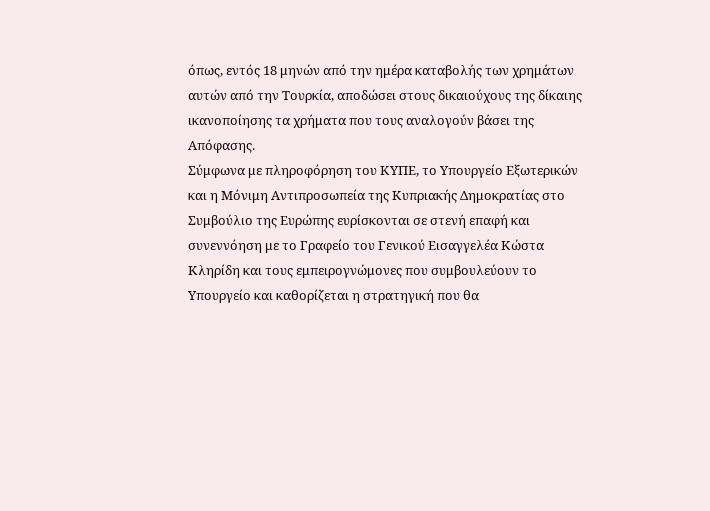όπως, εντός 18 μηνών από την ημέρα καταβολής των χρημάτων αυτών από την Τουρκία, αποδώσει στους δικαιούχους της δίκαιης ικανοποίησης τα χρήματα που τους αναλογούν βάσει της Απόφασης.
Σύμφωνα με πληροφόρηση του ΚΥΠΕ, το Υπουργείο Εξωτερικών και η Μόνιμη Αντιπροσωπεία της Κυπριακής Δημοκρατίας στο Συμβούλιο της Ευρώπης ευρίσκονται σε στενή επαφή και συνεννόηση με το Γραφείο του Γενικού Εισαγγελέα Κώστα Κληρίδη και τους εμπειρογνώμονες που συμβουλεύουν το Υπουργείο και καθορίζεται η στρατηγική που θα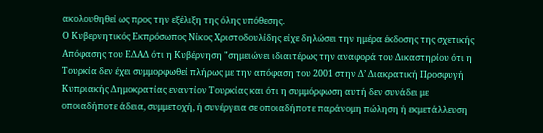ακολουθηθεί ως προς την εξέλιξη της όλης υπόθεσης.
Ο Κυβερνητικός Εκπρόσωπος Νίκος Χριστοδουλίδης είχε δηλώσει την ημέρα έκδοσης της σχετικής Απόφασης του ΕΔΑΔ ότι η Κυβέρνηση "σημειώνει ιδιαιτέρως την αναφορά του Δικαστηρίου ότι η Τουρκία δεν έχει συμμορφωθεί πλήρως με την απόφαση του 2001 στην Δ’ Διακρατική Προσφυγή Κυπριακής Δημοκρατίας εναντίον Τουρκίας και ότι η συμμόρφωση αυτή δεν συνάδει με οποιαδήποτε άδεια, συμμετοχή, ή συνέργεια σε οποιαδήποτε παράνομη πώληση ή εκμετάλλευση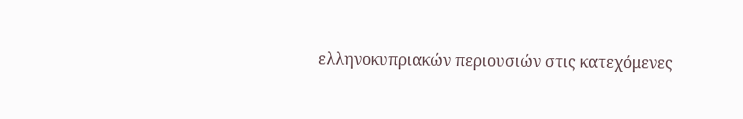ελληνοκυπριακών περιουσιών στις κατεχόμενες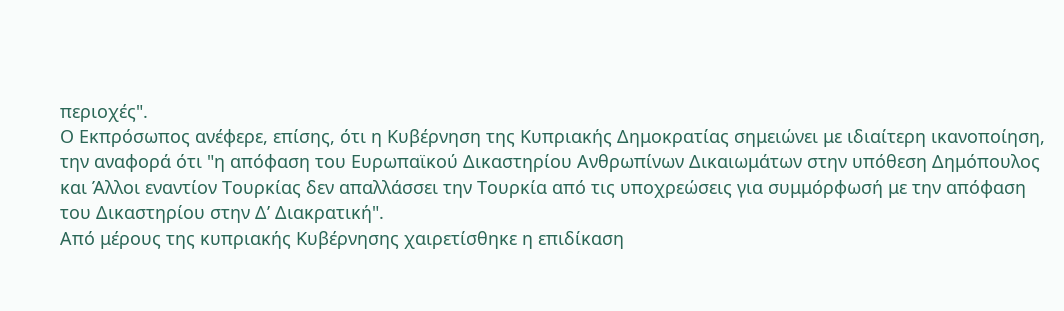περιοχές".
Ο Εκπρόσωπος ανέφερε, επίσης, ότι η Κυβέρνηση της Κυπριακής Δημοκρατίας σημειώνει με ιδιαίτερη ικανοποίηση, την αναφορά ότι "η απόφαση του Ευρωπαϊκού Δικαστηρίου Ανθρωπίνων Δικαιωμάτων στην υπόθεση Δημόπουλος και Άλλοι εναντίον Τουρκίας δεν απαλλάσσει την Τουρκία από τις υποχρεώσεις για συμμόρφωσή με την απόφαση του Δικαστηρίου στην Δ’ Διακρατική".
Από μέρους της κυπριακής Κυβέρνησης χαιρετίσθηκε η επιδίκαση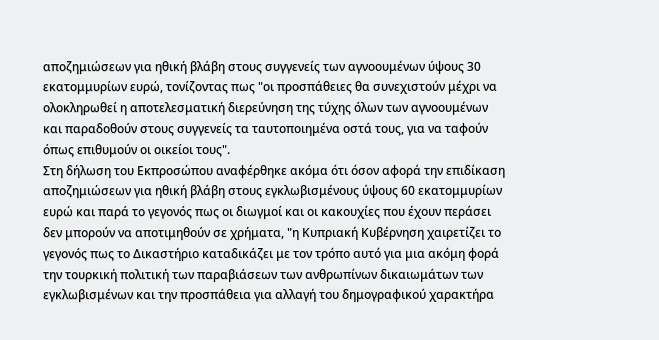αποζημιώσεων για ηθική βλάβη στους συγγενείς των αγνοουμένων ύψους 30 εκατομμυρίων ευρώ, τονίζοντας πως "οι προσπάθειες θα συνεχιστούν μέχρι να ολοκληρωθεί η αποτελεσματική διερεύνηση της τύχης όλων των αγνοουμένων και παραδοθούν στους συγγενείς τα ταυτοποιημένα οστά τους, για να ταφούν όπως επιθυμούν οι οικείοι τους".
Στη δήλωση του Εκπροσώπου αναφέρθηκε ακόμα ότι όσον αφορά την επιδίκαση αποζημιώσεων για ηθική βλάβη στους εγκλωβισμένους ύψους 60 εκατομμυρίων ευρώ και παρά το γεγονός πως οι διωγμοί και οι κακουχίες που έχουν περάσει δεν μπορούν να αποτιμηθούν σε χρήματα, "η Κυπριακή Κυβέρνηση χαιρετίζει το γεγονός πως το Δικαστήριο καταδικάζει με τον τρόπο αυτό για μια ακόμη φορά την τουρκική πολιτική των παραβιάσεων των ανθρωπίνων δικαιωμάτων των εγκλωβισμένων και την προσπάθεια για αλλαγή του δημογραφικού χαρακτήρα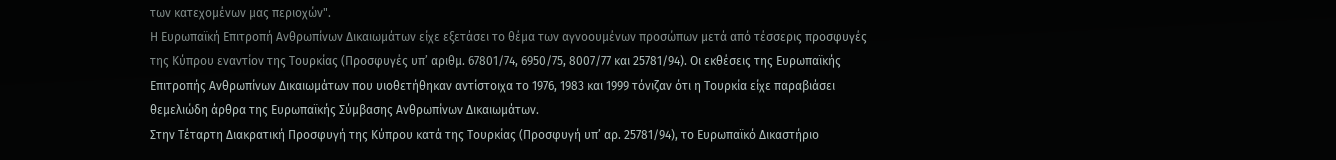των κατεχομένων μας περιοχών".
Η Ευρωπαϊκή Επιτροπή Ανθρωπίνων Δικαιωμάτων είχε εξετάσει το θέμα των αγνοουμένων προσώπων μετά από τέσσερις προσφυγές της Κύπρου εναντίον της Τουρκίας (Προσφυγές υπ’ αριθμ. 67801/74, 6950/75, 8007/77 και 25781/94). Οι εκθέσεις της Ευρωπαϊκής Επιτροπής Ανθρωπίνων Δικαιωμάτων που υιοθετήθηκαν αντίστοιχα το 1976, 1983 και 1999 τόνιζαν ότι η Τουρκία είχε παραβιάσει θεμελιώδη άρθρα της Ευρωπαϊκής Σύμβασης Ανθρωπίνων Δικαιωμάτων.
Στην Τέταρτη Διακρατική Προσφυγή της Κύπρου κατά της Τουρκίας (Προσφυγή υπ’ αρ. 25781/94), το Ευρωπαϊκό Δικαστήριο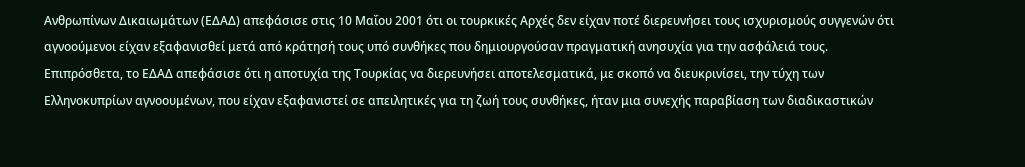Ανθρωπίνων Δικαιωμάτων (ΕΔΑΔ) απεφάσισε στις 10 Μαΐου 2001 ότι οι τουρκικές Αρχές δεν είχαν ποτέ διερευνήσει τους ισχυρισμούς συγγενών ότι αγνοούμενοι είχαν εξαφανισθεί μετά από κράτησή τους υπό συνθήκες που δημιουργούσαν πραγματική ανησυχία για την ασφάλειά τους.
Επιπρόσθετα, το ΕΔΑΔ απεφάσισε ότι η αποτυχία της Τουρκίας να διερευνήσει αποτελεσματικά, με σκοπό να διευκρινίσει, την τύχη των Ελληνοκυπρίων αγνοουμένων, που είχαν εξαφανιστεί σε απειλητικές για τη ζωή τους συνθήκες, ήταν μια συνεχής παραβίαση των διαδικαστικών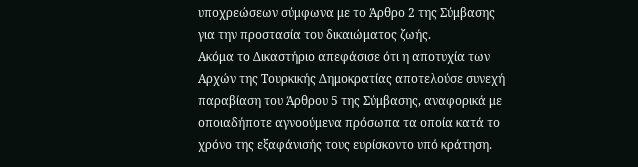υποχρεώσεων σύμφωνα με το Άρθρο 2 της Σύμβασης για την προστασία του δικαιώματος ζωής.
Ακόμα το Δικαστήριο απεφάσισε ότι η αποτυχία των Αρχών της Τουρκικής Δημοκρατίας αποτελούσε συνεχή παραβίαση του Άρθρου 5 της Σύμβασης, αναφορικά με οποιαδήποτε αγνοούμενα πρόσωπα τα οποία κατά το χρόνο της εξαφάνισής τους ευρίσκοντο υπό κράτηση.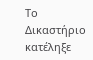Το Δικαστήριο κατέληξε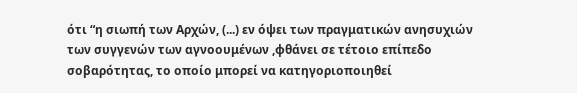ότι “η σιωπή των Αρχών, (...) εν όψει των πραγματικών ανησυχιών των συγγενών των αγνοουμένων ,φθάνει σε τέτοιο επίπεδο σοβαρότητας, το οποίο μπορεί να κατηγοριοποιηθεί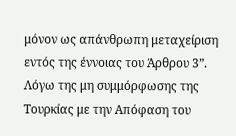μόνον ως απάνθρωπη μεταχείριση εντός της έννοιας του Άρθρου 3”.
Λόγω της μη συμμόρφωσης της Τουρκίας με την Απόφαση του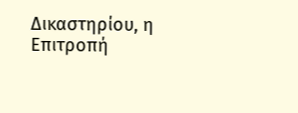Δικαστηρίου, η Επιτροπή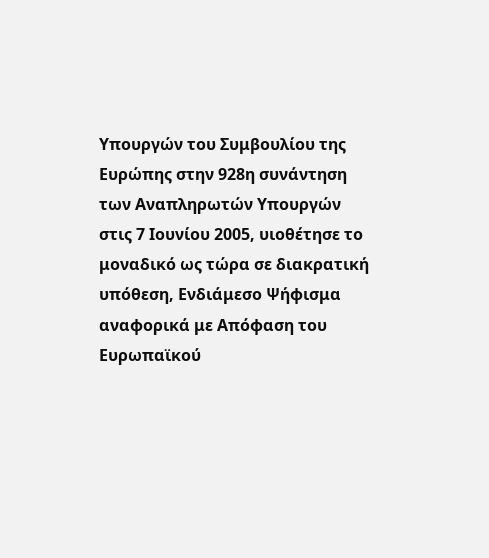Υπουργών του Συμβουλίου της Ευρώπης στην 928η συνάντηση των Αναπληρωτών Υπουργών στις 7 Ιουνίου 2005, υιοθέτησε το μοναδικό ως τώρα σε διακρατική υπόθεση, Ενδιάμεσο Ψήφισμα αναφορικά με Απόφαση του Ευρωπαϊκού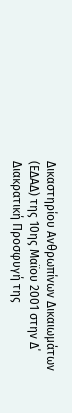Δικαστηρίου Ανθρωπίνων Δικαιωμάτων (ΕΔΑΔ) της 10ης Μαϊου 2001 στην Δ΄ Διακρατική Προσφυγή της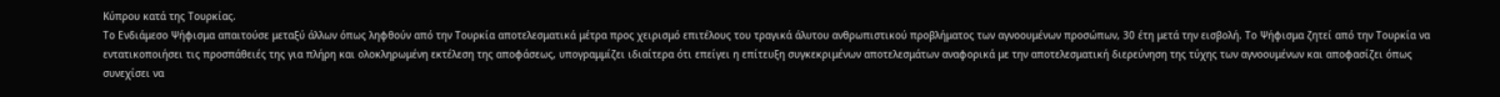Κύπρου κατά της Τουρκίας.
Το Ενδιάμεσο Ψήφισμα απαιτούσε μεταξύ άλλων όπως ληφθούν από την Τουρκία αποτελεσματικά μέτρα προς χειρισμό επιτέλους του τραγικά άλυτου ανθρωπιστικού προβλήματος των αγνοουμένων προσώπων, 30 έτη μετά την εισβολή. Το Ψήφισμα ζητεί από την Τουρκία να εντατικοποιήσει τις προσπάθειές της για πλήρη και ολοκληρωμένη εκτέλεση της αποφάσεως, υπογραμμίζει ιδιαίτερα ότι επείγει η επίτευξη συγκεκριμένων αποτελεσμάτων αναφορικά με την αποτελεσματική διερεύνηση της τύχης των αγνοουμένων και αποφασίζει όπως συνεχίσει να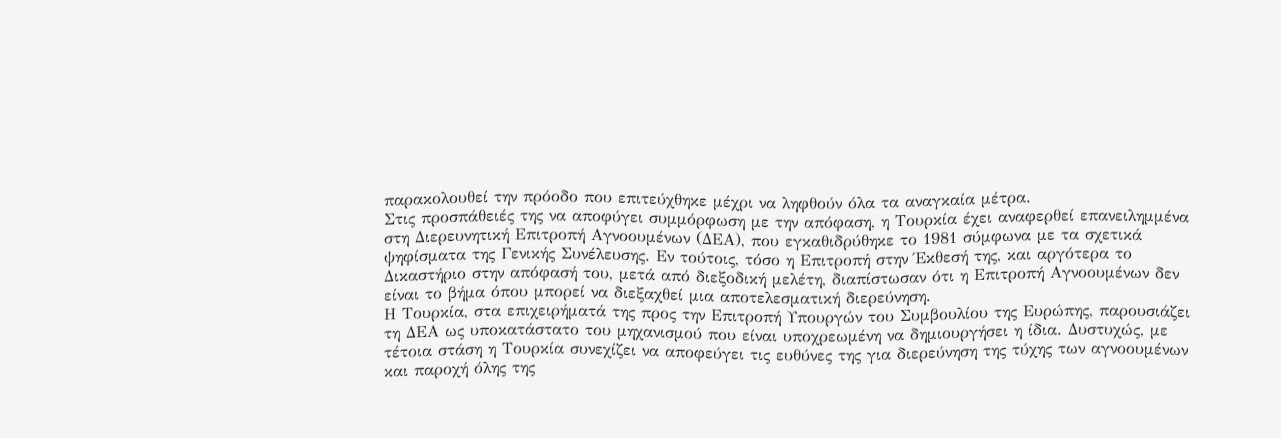παρακολουθεί την πρόοδο που επιτεύχθηκε μέχρι να ληφθούν όλα τα αναγκαία μέτρα.
Στις προσπάθειές της να αποφύγει συμμόρφωση με την απόφαση, η Τουρκία έχει αναφερθεί επανειλημμένα στη Διερευνητική Επιτροπή Αγνοουμένων (ΔΕΑ), που εγκαθιδρύθηκε το 1981 σύμφωνα με τα σχετικά ψηφίσματα της Γενικής Συνέλευσης. Εν τούτοις, τόσο η Επιτροπή στην Έκθεσή της, και αργότερα το Δικαστήριο στην απόφασή του, μετά από διεξοδική μελέτη, διαπίστωσαν ότι η Επιτροπή Αγνοουμένων δεν είναι το βήμα όπου μπορεί να διεξαχθεί μια αποτελεσματική διερεύνηση.
Η Τουρκία, στα επιχειρήματά της προς την Επιτροπή Υπουργών του Συμβουλίου της Ευρώπης, παρουσιάζει τη ΔΕΑ ως υποκατάστατο του μηχανισμού που είναι υποχρεωμένη να δημιουργήσει η ίδια. Δυστυχώς, με τέτοια στάση η Τουρκία συνεχίζει να αποφεύγει τις ευθύνες της για διερεύνηση της τύχης των αγνοουμένων και παροχή όλης της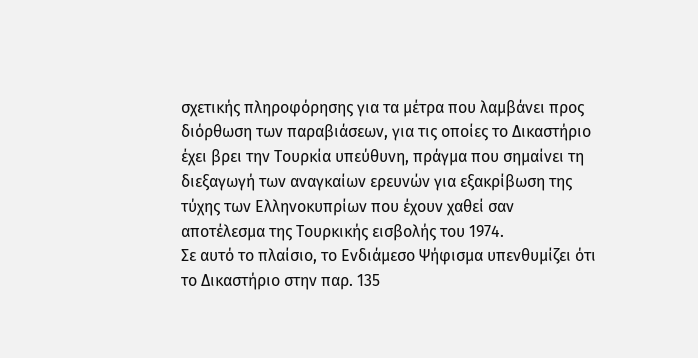σχετικής πληροφόρησης για τα μέτρα που λαμβάνει προς διόρθωση των παραβιάσεων, για τις οποίες το Δικαστήριο έχει βρει την Τουρκία υπεύθυνη, πράγμα που σημαίνει τη διεξαγωγή των αναγκαίων ερευνών για εξακρίβωση της τύχης των Ελληνοκυπρίων που έχουν χαθεί σαν αποτέλεσμα της Τουρκικής εισβολής του 1974.
Σε αυτό το πλαίσιο, το Ενδιάμεσο Ψήφισμα υπενθυμίζει ότι το Δικαστήριο στην παρ. 135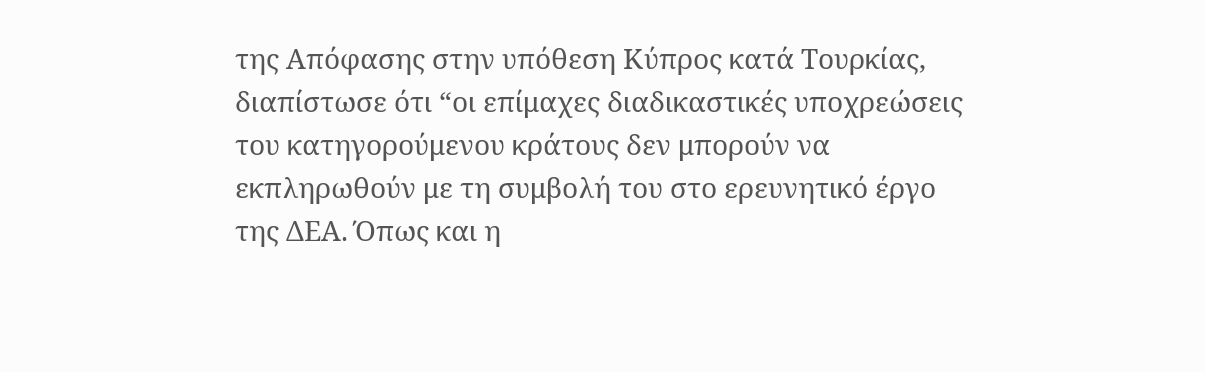της Απόφασης στην υπόθεση Κύπρος κατά Τουρκίας, διαπίστωσε ότι “οι επίμαχες διαδικαστικές υποχρεώσεις του κατηγορούμενου κράτους δεν μπορούν να εκπληρωθούν με τη συμβολή του στο ερευνητικό έργο της ΔΕΑ. Όπως και η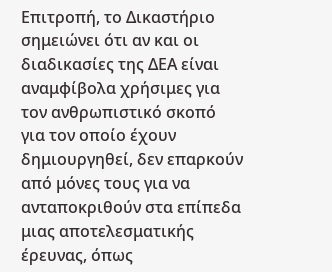Επιτροπή, το Δικαστήριο σημειώνει ότι αν και οι διαδικασίες της ΔΕΑ είναι αναμφίβολα χρήσιμες για τον ανθρωπιστικό σκοπό για τον οποίο έχουν δημιουργηθεί, δεν επαρκούν από μόνες τους για να ανταποκριθούν στα επίπεδα μιας αποτελεσματικής έρευνας, όπως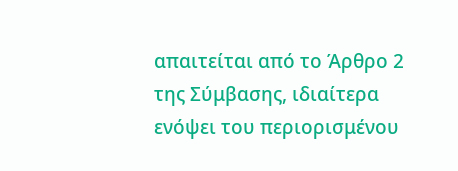απαιτείται από το Άρθρο 2 της Σύμβασης, ιδιαίτερα ενόψει του περιορισμένου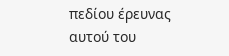πεδίου έρευνας αυτού του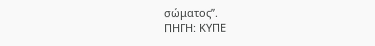σώματος”.
ΠΗΓΗ: ΚΥΠΕ